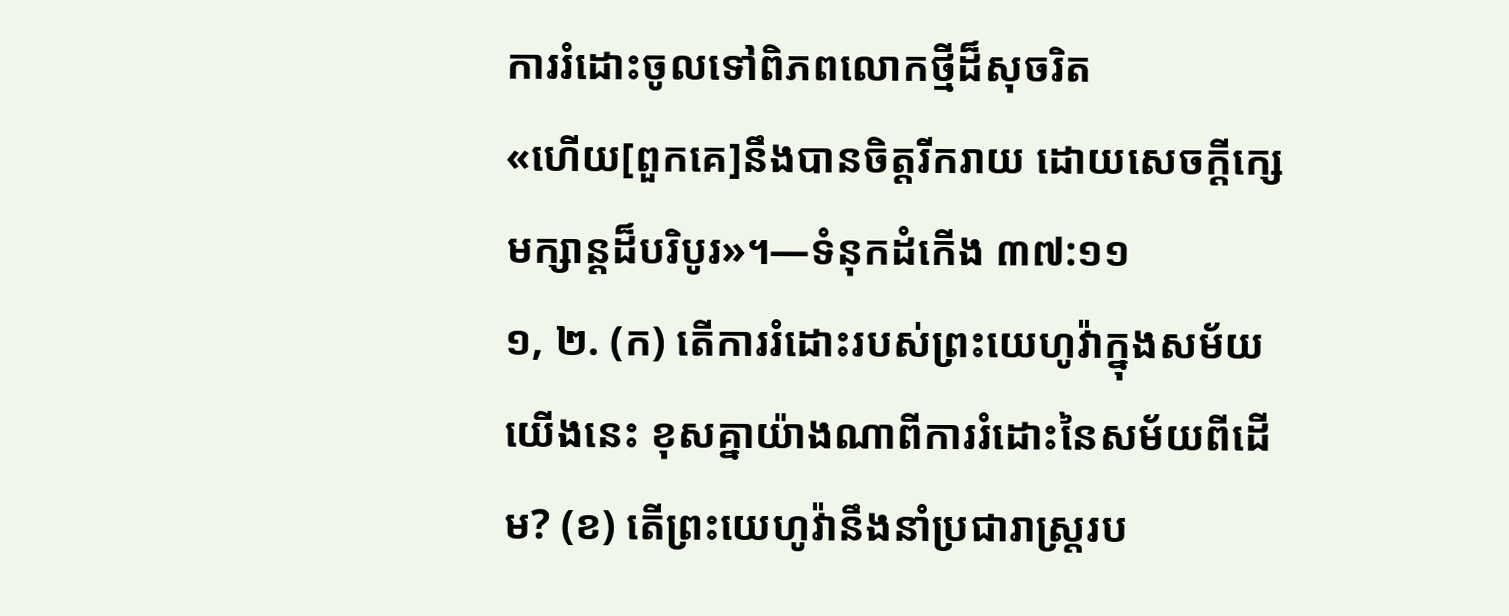ការរំដោះចូលទៅពិភពលោកថ្មីដ៏សុចរិត
«ហើយ[ពួកគេ]នឹងបានចិត្តរីករាយ ដោយសេចក្ដីក្សេមក្សាន្តដ៏បរិបូរ»។—ទំនុកដំកើង ៣៧:១១
១, ២. (ក) តើការរំដោះរបស់ព្រះយេហូវ៉ាក្នុងសម័យយើងនេះ ខុសគ្នាយ៉ាងណាពីការរំដោះនៃសម័យពីដើម? (ខ) តើព្រះយេហូវ៉ានឹងនាំប្រជារាស្ត្ររប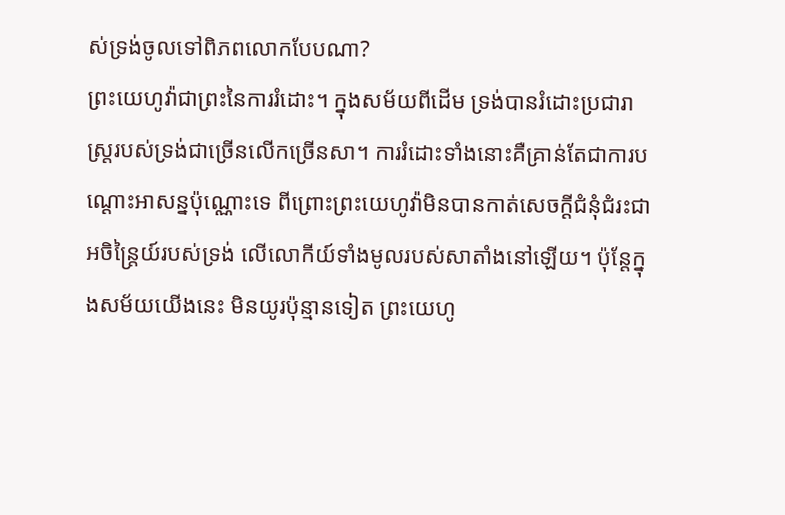ស់ទ្រង់ចូលទៅពិភពលោកបែបណា?
ព្រះយេហូវ៉ាជាព្រះនៃការរំដោះ។ ក្នុងសម័យពីដើម ទ្រង់បានរំដោះប្រជារាស្ត្ររបស់ទ្រង់ជាច្រើនលើកច្រើនសា។ ការរំដោះទាំងនោះគឺគ្រាន់តែជាការបណ្ដោះអាសន្នប៉ុណ្ណោះទេ ពីព្រោះព្រះយេហូវ៉ាមិនបានកាត់សេចក្ដីជំនុំជំរះជាអចិន្ត្រៃយ៍របស់ទ្រង់ លើលោកីយ៍ទាំងមូលរបស់សាតាំងនៅឡើយ។ ប៉ុន្តែក្នុងសម័យយើងនេះ មិនយូរប៉ុន្មានទៀត ព្រះយេហូ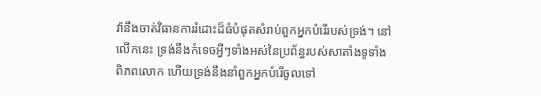វ៉ានឹងចាត់វិធានការរំដោះដ៏ធំបំផុតសំរាប់ពួកអ្នកបំរើរបស់ទ្រង់។ នៅលើកនេះ ទ្រង់នឹងកំទេចអ្វីៗទាំងអស់នៃប្រព័ន្ធរបស់សាតាំងទូទាំងពិភពលោក ហើយទ្រង់នឹងនាំពួកអ្នកបំរើចូលទៅ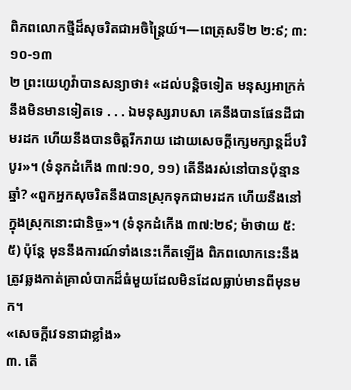ពិភពលោកថ្មីដ៏សុចរិតជាអចិន្ត្រៃយ៍។—ពេត្រុសទី២ ២:៩; ៣:១០-១៣
២ ព្រះយេហូវ៉ាបានសន្យាថា៖ «ដល់បន្ដិចទៀត មនុស្សអាក្រក់នឹងមិនមានទៀតទេ . . . ឯមនុស្សរាបសា គេនឹងបានផែនដីជាមរដក ហើយនឹងបានចិត្តរីករាយ ដោយសេចក្ដីក្សេមក្សាន្តដ៏បរិបូរ»។ (ទំនុកដំកើង ៣៧:១០, ១១) តើនឹងរស់នៅបានប៉ុន្មានឆ្នាំ? «ពួកអ្នកសុចរិតនឹងបានស្រុកទុកជាមរដក ហើយនឹងនៅក្នុងស្រុកនោះជានិច្ច»។ (ទំនុកដំកើង ៣៧:២៩; ម៉ាថាយ ៥:៥) ប៉ុន្តែ មុននឹងការណ៍ទាំងនេះកើតឡើង ពិភពលោកនេះនឹងត្រូវឆ្លងកាត់គ្រាលំបាកដ៏ធំមួយដែលមិនដែលធ្លាប់មានពីមុនមក។
«សេចក្ដីវេទនាជាខ្លាំង»
៣. តើ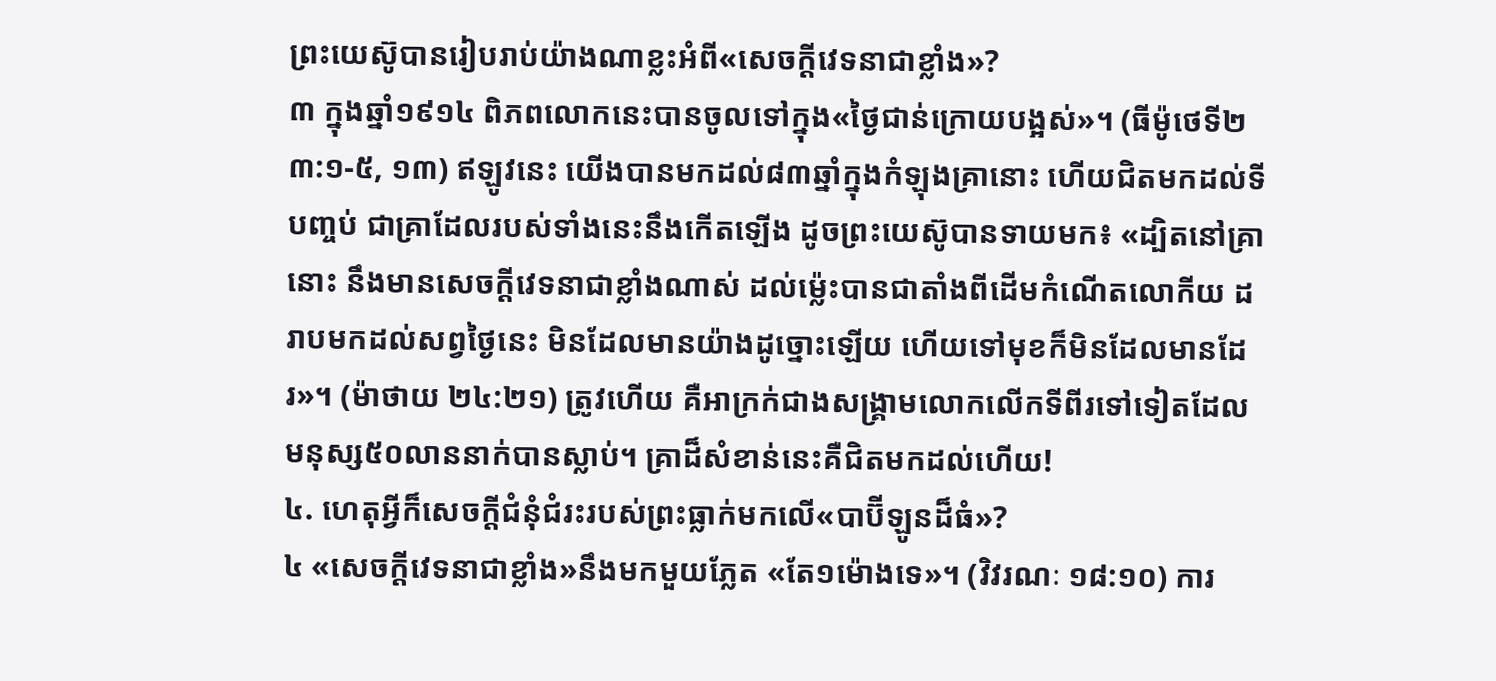ព្រះយេស៊ូបានរៀបរាប់យ៉ាងណាខ្លះអំពី«សេចក្ដីវេទនាជាខ្លាំង»?
៣ ក្នុងឆ្នាំ១៩១៤ ពិភពលោកនេះបានចូលទៅក្នុង«ថ្ងៃជាន់ក្រោយបង្អស់»។ (ធីម៉ូថេទី២ ៣:១-៥, ១៣) ឥឡូវនេះ យើងបានមកដល់៨៣ឆ្នាំក្នុងកំឡុងគ្រានោះ ហើយជិតមកដល់ទីបញ្ចប់ ជាគ្រាដែលរបស់ទាំងនេះនឹងកើតឡើង ដូចព្រះយេស៊ូបានទាយមក៖ «ដ្បិតនៅគ្រានោះ នឹងមានសេចក្ដីវេទនាជាខ្លាំងណាស់ ដល់ម្ល៉េះបានជាតាំងពីដើមកំណើតលោកីយ ដរាបមកដល់សព្វថ្ងៃនេះ មិនដែលមានយ៉ាងដូច្នោះឡើយ ហើយទៅមុខក៏មិនដែលមានដែរ»។ (ម៉ាថាយ ២៤:២១) ត្រូវហើយ គឺអាក្រក់ជាងសង្គ្រាមលោកលើកទីពីរទៅទៀតដែលមនុស្ស៥០លាននាក់បានស្លាប់។ គ្រាដ៏សំខាន់នេះគឺជិតមកដល់ហើយ!
៤. ហេតុអ្វីក៏សេចក្ដីជំនុំជំរះរបស់ព្រះធ្លាក់មកលើ«បាប៊ីឡូនដ៏ធំ»?
៤ «សេចក្ដីវេទនាជាខ្លាំង»នឹងមកមួយភ្លែត «តែ១ម៉ោងទេ»។ (វិវរណៈ ១៨:១០) ការ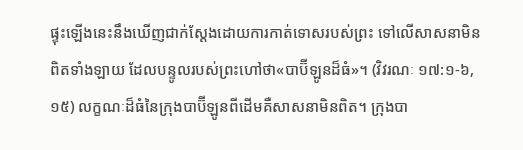ផ្ទុះឡើងនេះនឹងឃើញជាក់ស្តែងដោយការកាត់ទោសរបស់ព្រះ ទៅលើសាសនាមិនពិតទាំងឡាយ ដែលបន្ទូលរបស់ព្រះហៅថា«បាប៊ីឡូនដ៏ធំ»។ (វិវរណៈ ១៧:១-៦, ១៥) លក្ខណៈដ៏ធំនៃក្រុងបាប៊ីឡូនពីដើមគឺសាសនាមិនពិត។ ក្រុងបា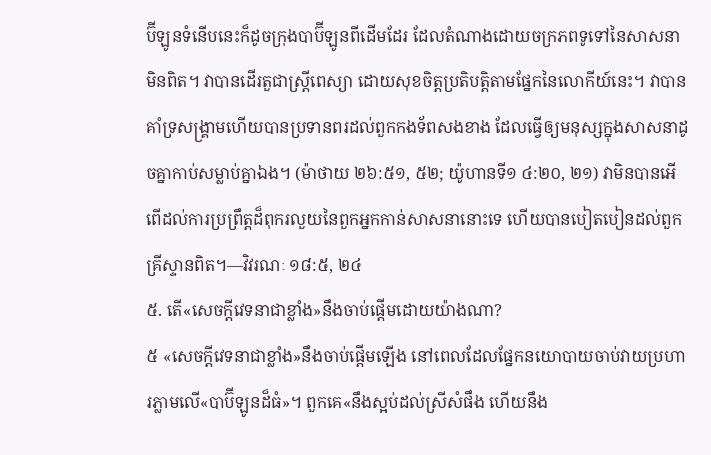ប៊ីឡូនទំនើបនេះក៏ដូចក្រុងបាប៊ីឡូនពីដើមដែរ ដែលតំណាងដោយចក្រភពទូទៅនៃសាសនាមិនពិត។ វាបានដើរតួជាស្ត្រីពេស្យា ដោយសុខចិត្តប្រតិបត្ដិតាមផ្នែកនៃលោកីយ៍នេះ។ វាបានគាំទ្រសង្គ្រាមហើយបានប្រទានពរដល់ពួកកងទ័ពសងខាង ដែលធ្វើឲ្យមនុស្សក្នុងសាសនាដូចគ្នាកាប់សម្លាប់គ្នាឯង។ (ម៉ាថាយ ២៦:៥១, ៥២; យ៉ូហានទី១ ៤:២០, ២១) វាមិនបានអើពើដល់ការប្រព្រឹត្តដ៏ពុករលួយនៃពួកអ្នកកាន់សាសនានោះទេ ហើយបានបៀតបៀនដល់ពួកគ្រីស្ទានពិត។—វិវរណៈ ១៨:៥, ២៤
៥. តើ«សេចក្ដីវេទនាជាខ្លាំង»នឹងចាប់ផ្ដើមដោយយ៉ាងណា?
៥ «សេចក្ដីវេទនាជាខ្លាំង»នឹងចាប់ផ្ដើមឡើង នៅពេលដែលផ្នែកនយោបាយចាប់វាយប្រហារភ្លាមលើ«បាប៊ីឡូនដ៏ធំ»។ ពួកគេ«នឹងស្អប់ដល់ស្រីសំផឹង ហើយនឹង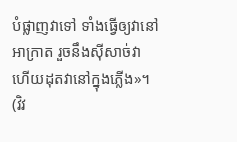បំផ្លាញវាទៅ ទាំងធ្វើឲ្យវានៅអាក្រាត រួចនឹងស៊ីសាច់វា ហើយដុតវានៅក្នុងភ្លើង»។ (វិវ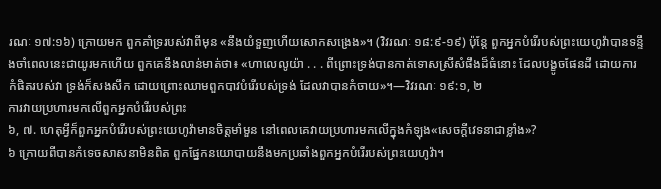រណៈ ១៧:១៦) ក្រោយមក ពួកគាំទ្ររបស់វាពីមុន «នឹងយំទួញហើយសោកសង្រេង»។ (វិវរណៈ ១៨:៩-១៩) ប៉ុន្តែ ពួកអ្នកបំរើរបស់ព្រះយេហូវ៉ាបានទន្ទឹងចាំពេលនេះជាយូរមកហើយ ពួកគេនឹងលាន់មាត់ថា៖ «ហាលេលូយ៉ា . . . ពីព្រោះទ្រង់បានកាត់ទោសស្រីសំផឹងដ៏ធំនោះ ដែលបង្ខូចផែនដី ដោយការកំផិតរបស់វា ទ្រង់ក៏សងសឹក ដោយព្រោះឈាមពួកបាវបំរើរបស់ទ្រង់ ដែលវាបានកំចាយ»។—វិវរណៈ ១៩:១, ២
ការវាយប្រហារមកលើពួកអ្នកបំរើរបស់ព្រះ
៦, ៧. ហេតុអ្វីក៏ពួកអ្នកបំរើរបស់ព្រះយេហូវ៉ាមានចិត្តមាំមួន នៅពេលគេវាយប្រហារមកលើក្នុងកំឡុង«សេចក្ដីវេទនាជាខ្លាំង»?
៦ ក្រោយពីបានកំទេចសាសនាមិនពិត ពួកផ្នែកនយោបាយនឹងមកប្រឆាំងពួកអ្នកបំរើរបស់ព្រះយេហូវ៉ា។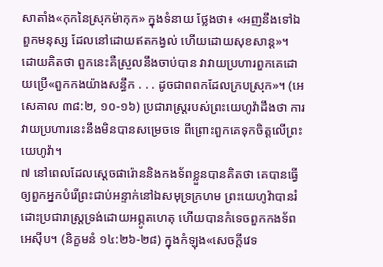សាតាំង«កុកនៃស្រុកម៉ាកុក» ក្នុងទំនាយ ថ្លែងថា៖ «អញនឹងទៅឯពួកមនុស្ស ដែលនៅដោយឥតកង្វល់ ហើយដោយសុខសាន្ត»។ ដោយគិតថា ពួកនេះគឺស្រួលនឹងចាប់បាន វាវាយប្រហារពួកគេដោយប្រើ«ពួកកងយ៉ាងសន្ធឹក . . . ដូចជាពពកដែលក្របស្រុក»។ (អេសេគាល ៣៨:២, ១០-១៦) ប្រជារាស្ត្ររបស់ព្រះយេហូវ៉ាដឹងថា ការវាយប្រហារនេះនឹងមិនបានសម្រេចទេ ពីព្រោះពួកគេទុកចិត្តលើព្រះយេហូវ៉ា។
៧ នៅពេលដែលស្តេចផារ៉ោននិងកងទ័ពខ្លួនបានគិតថា គេបានធ្វើឲ្យពួកអ្នកបំរើព្រះជាប់អន្ទាក់នៅឯសមុទ្រក្រហម ព្រះយេហូវ៉ាបានរំដោះប្រជារាស្ត្រទ្រង់ដោយអព្ភូតហេតុ ហើយបានកំទេចពួកកងទ័ពអេស៊ីប។ (និក្ខមនំ ១៤:២៦-២៨) ក្នុងកំឡុង«សេចក្ដីវេទ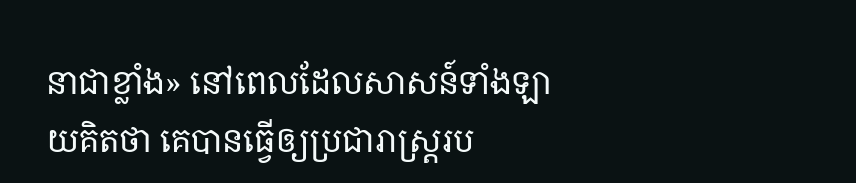នាជាខ្លាំង» នៅពេលដែលសាសន៍ទាំងឡាយគិតថា គេបានធ្វើឲ្យប្រជារាស្ត្ររប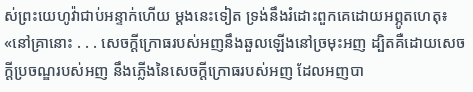ស់ព្រះយេហូវ៉ាជាប់អន្ទាក់ហើយ ម្ដងនេះទៀត ទ្រង់នឹងរំដោះពួកគេដោយអព្ភូតហេតុ៖ «នៅគ្រានោះ . . . សេចក្ដីក្រោធរបស់អញនឹងឆួលឡើងនៅច្រមុះអញ ដ្បិតគឺដោយសេចក្ដីប្រចណ្ឌរបស់អញ នឹងភ្លើងនៃសេចក្ដីក្រោធរបស់អញ ដែលអញបា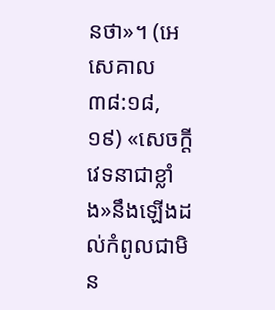នថា»។ (អេសេគាល ៣៨:១៨, ១៩) «សេចក្ដីវេទនាជាខ្លាំង»នឹងឡើងដល់កំពូលជាមិន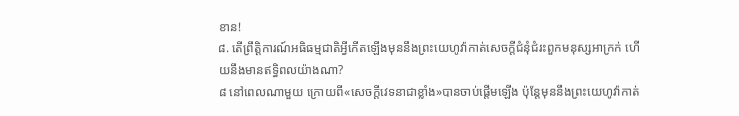ខាន!
៨. តើព្រឹត្ដិការណ៍អធិធម្មជាតិអ្វីកើតឡើងមុននឹងព្រះយេហូវ៉ាកាត់សេចក្ដីជំនុំជំរះពួកមនុស្សអាក្រក់ ហើយនឹងមានឥទ្ធិពលយ៉ាងណា?
៨ នៅពេលណាមួយ ក្រោយពី«សេចក្ដីវេទនាជាខ្លាំង»បានចាប់ផ្ដើមឡើង ប៉ុន្តែមុននឹងព្រះយេហូវ៉ាកាត់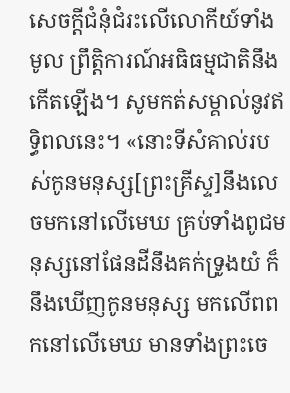សេចក្ដីជំនុំជំរះលើលោកីយ៍ទាំងមូល ព្រឹត្ដិការណ៍អធិធម្មជាតិនឹងកើតឡើង។ សូមកត់សម្គាល់នូវឥទ្ធិពលនេះ។ «នោះទីសំគាល់របស់កូនមនុស្ស[ព្រះគ្រីស្ទ]នឹងលេចមកនៅលើមេឃ គ្រប់ទាំងពូជមនុស្សនៅផែនដីនឹងគក់ទ្រូងយំ ក៏នឹងឃើញកូនមនុស្ស មកលើពពកនៅលើមេឃ មានទាំងព្រះចេ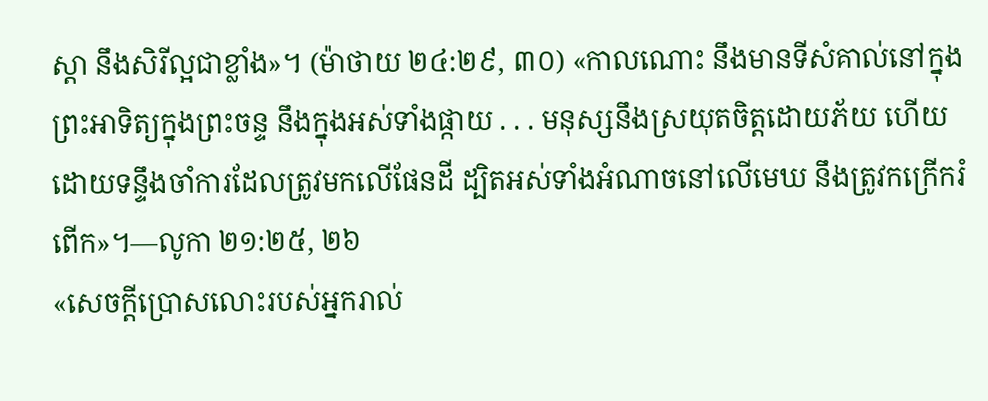ស្ដា នឹងសិរីល្អជាខ្លាំង»។ (ម៉ាថាយ ២៤:២៩, ៣០) «កាលណោះ នឹងមានទីសំគាល់នៅក្នុងព្រះអាទិត្យក្នុងព្រះចន្ទ នឹងក្នុងអស់ទាំងផ្កាយ . . . មនុស្សនឹងស្រយុតចិត្តដោយភ័យ ហើយដោយទន្ទឹងចាំការដែលត្រូវមកលើផែនដី ដ្បិតអស់ទាំងអំណាចនៅលើមេឃ នឹងត្រូវកក្រើករំពើក»។—លូកា ២១:២៥, ២៦
«សេចក្ដីប្រោសលោះរបស់អ្នករាល់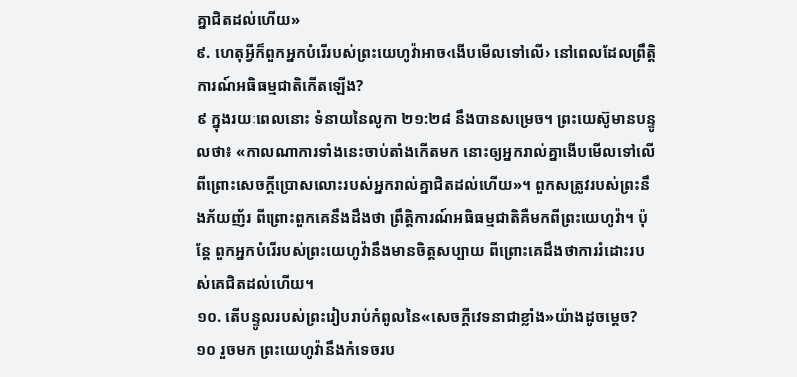គ្នាជិតដល់ហើយ»
៩. ហេតុអ្វីក៏ពួកអ្នកបំរើរបស់ព្រះយេហូវ៉ាអាច‹ងើបមើលទៅលើ› នៅពេលដែលព្រឹត្ដិការណ៍អធិធម្មជាតិកើតឡើង?
៩ ក្នុងរយៈពេលនោះ ទំនាយនៃលូកា ២១:២៨ នឹងបានសម្រេច។ ព្រះយេស៊ូមានបន្ទូលថា៖ «កាលណាការទាំងនេះចាប់តាំងកើតមក នោះឲ្យអ្នករាល់គ្នាងើបមើលទៅលើ ពីព្រោះសេចក្ដីប្រោសលោះរបស់អ្នករាល់គ្នាជិតដល់ហើយ»។ ពួកសត្រូវរបស់ព្រះនឹងភ័យញ័រ ពីព្រោះពួកគេនឹងដឹងថា ព្រឹត្ដិការណ៍អធិធម្មជាតិគឺមកពីព្រះយេហូវ៉ា។ ប៉ុន្តែ ពួកអ្នកបំរើរបស់ព្រះយេហូវ៉ានឹងមានចិត្តសប្បាយ ពីព្រោះគេដឹងថាការរំដោះរបស់គេជិតដល់ហើយ។
១០. តើបន្ទូលរបស់ព្រះរៀបរាប់កំពូលនៃ«សេចក្ដីវេទនាជាខ្លាំង»យ៉ាងដូចម្ដេច?
១០ រួចមក ព្រះយេហូវ៉ានឹងកំទេចរប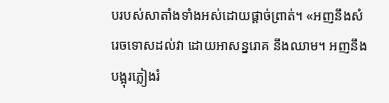បរបស់សាតាំងទាំងអស់ដោយផ្ដាច់ព្រាត់។ «អញនឹងសំរេចទោសដល់វា ដោយអាសន្នរោគ នឹងឈាម។ អញនឹងបង្អុរភ្លៀងរំ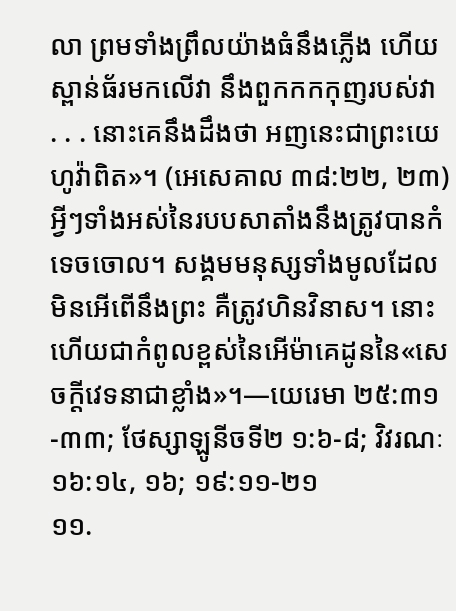លា ព្រមទាំងព្រឹលយ៉ាងធំនឹងភ្លើង ហើយស្ពាន់ធ័រមកលើវា នឹងពួកកកកុញរបស់វា . . . នោះគេនឹងដឹងថា អញនេះជាព្រះយេហូវ៉ាពិត»។ (អេសេគាល ៣៨:២២, ២៣) អ្វីៗទាំងអស់នៃរបបសាតាំងនឹងត្រូវបានកំទេចចោល។ សង្គមមនុស្សទាំងមូលដែលមិនអើពើនឹងព្រះ គឺត្រូវហិនវិនាស។ នោះហើយជាកំពូលខ្ពស់នៃអើម៉ាគេដូននៃ«សេចក្ដីវេទនាជាខ្លាំង»។—យេរេមា ២៥:៣១-៣៣; ថែស្សាឡូនីចទី២ ១:៦-៨; វិវរណៈ ១៦:១៤, ១៦; ១៩:១១-២១
១១.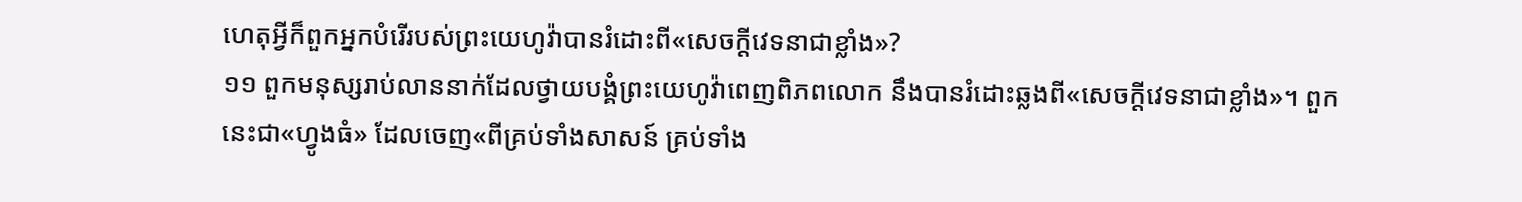ហេតុអ្វីក៏ពួកអ្នកបំរើរបស់ព្រះយេហូវ៉ាបានរំដោះពី«សេចក្ដីវេទនាជាខ្លាំង»?
១១ ពួកមនុស្សរាប់លាននាក់ដែលថ្វាយបង្គំព្រះយេហូវ៉ាពេញពិភពលោក នឹងបានរំដោះឆ្លងពី«សេចក្ដីវេទនាជាខ្លាំង»។ ពួកនេះជា«ហ្វូងធំ» ដែលចេញ«ពីគ្រប់ទាំងសាសន៍ គ្រប់ទាំង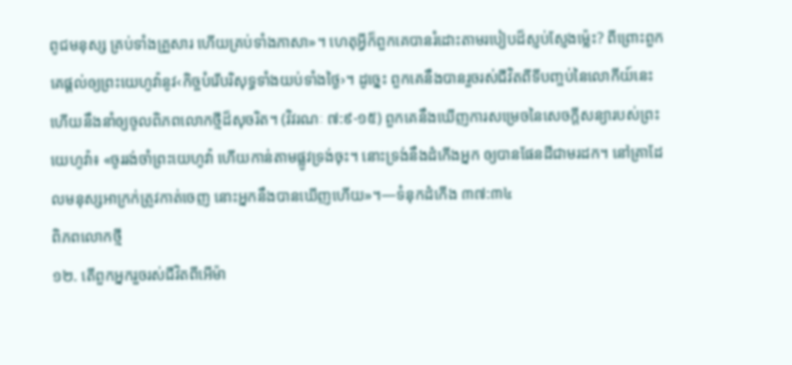ពូជមនុស្ស គ្រប់ទាំងគ្រួសារ ហើយគ្រប់ទាំងភាសា»។ ហេតុអ្វីក៏ពួកគេបានរំដោះតាមរបៀបដ៏ស្ញប់ស្ញែងម្ល៉េះ? ពីព្រោះពួកគេផ្ដល់ឲ្យព្រះយេហូវ៉ានូវ‹កិច្ចបំរើបរិសុទ្ធទាំងយប់ទាំងថ្ងៃ›។ ដូច្នេះ ពួកគេនឹងបានរួចរស់ជីវិតពីទីបញ្ចប់នៃលោកីយ៍នេះ ហើយនឹងនាំឲ្យចូលពិភពលោកថ្មីដ៏សុចរិត។ (វិវរណៈ ៧:៩-១៥) ពួកគេនឹងឃើញការសម្រេចនៃសេចក្ដីសន្យារបស់ព្រះយេហូវ៉ា៖ «ចូររង់ចាំព្រះយេហូវ៉ា ហើយកាន់តាមផ្លូវទ្រង់ចុះ។ នោះទ្រង់នឹងដំកើងអ្នក ឲ្យបានផែនដីជាមរដក។ នៅគ្រាដែលមនុស្សអាក្រក់ត្រូវកាត់ចេញ នោះអ្នកនឹងបានឃើញហើយ»។—ទំនុកដំកើង ៣៧:៣៤
ពិភពលោកថ្មី
១២. តើពួកអ្នករួចរស់ជីវិតពីអើម៉ា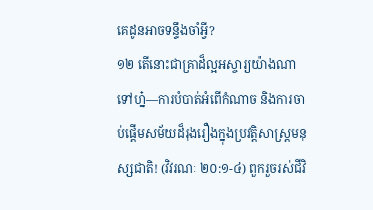គេដូនអាចទន្ទឹងចាំអ្វី?
១២ តើនោះជាគ្រាដ៏ល្អអស្ចារ្យយ៉ាងណាទៅហ្ន៎—ការបំបាត់អំពើកំណាច និងការចាប់ផ្ដើមសម័យដ៏រុងរឿងក្នុងប្រវត្ដិសាស្ត្រមនុស្សជាតិ! (វិវរណៈ ២០:១-៤) ពួករួចរស់ជីវិ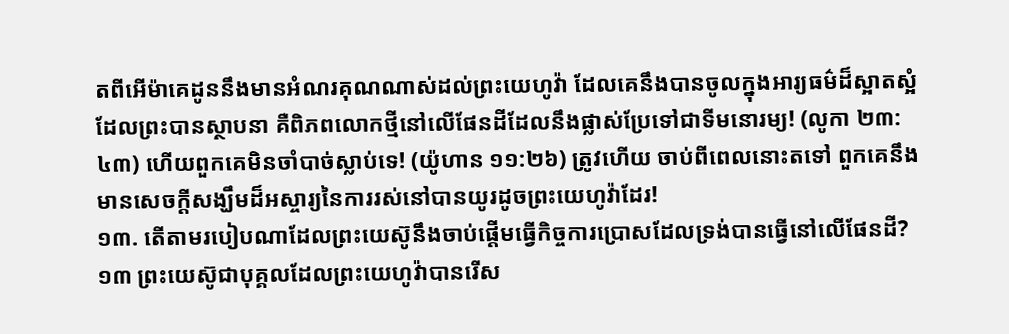តពីអើម៉ាគេដូននឹងមានអំណរគុណណាស់ដល់ព្រះយេហូវ៉ា ដែលគេនឹងបានចូលក្នុងអារ្យធម៌ដ៏ស្អាតស្អំ ដែលព្រះបានស្ថាបនា គឺពិភពលោកថ្មីនៅលើផែនដីដែលនឹងផ្លាស់ប្រែទៅជាទីមនោរម្យ! (លូកា ២៣:៤៣) ហើយពួកគេមិនចាំបាច់ស្លាប់ទេ! (យ៉ូហាន ១១:២៦) ត្រូវហើយ ចាប់ពីពេលនោះតទៅ ពួកគេនឹងមានសេចក្ដីសង្ឃឹមដ៏អស្ចារ្យនៃការរស់នៅបានយូរដូចព្រះយេហូវ៉ាដែរ!
១៣. តើតាមរបៀបណាដែលព្រះយេស៊ូនឹងចាប់ផ្ដើមធ្វើកិច្ចការប្រោសដែលទ្រង់បានធ្វើនៅលើផែនដី?
១៣ ព្រះយេស៊ូជាបុគ្គលដែលព្រះយេហូវ៉ាបានរើស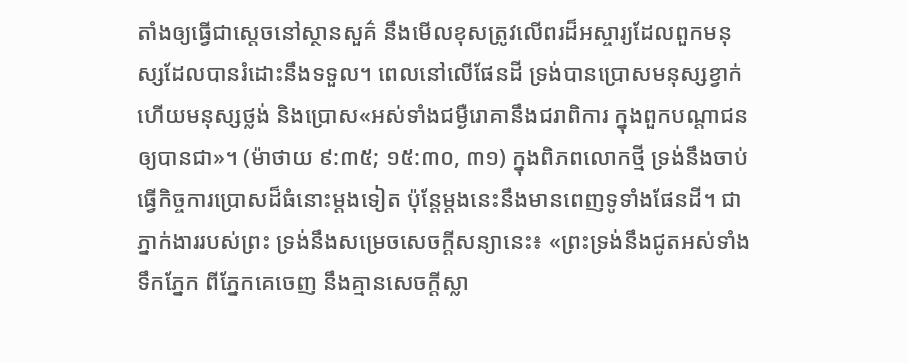តាំងឲ្យធ្វើជាស្តេចនៅស្ថានសួគ៌ នឹងមើលខុសត្រូវលើពរដ៏អស្ចារ្យដែលពួកមនុស្សដែលបានរំដោះនឹងទទួល។ ពេលនៅលើផែនដី ទ្រង់បានប្រោសមនុស្សខ្វាក់ ហើយមនុស្សថ្លង់ និងប្រោស«អស់ទាំងជម្ងឺរោគានឹងជរាពិការ ក្នុងពួកបណ្ដាជនឲ្យបានជា»។ (ម៉ាថាយ ៩:៣៥; ១៥:៣០, ៣១) ក្នុងពិភពលោកថ្មី ទ្រង់នឹងចាប់ធ្វើកិច្ចការប្រោសដ៏ធំនោះម្ដងទៀត ប៉ុន្តែម្ដងនេះនឹងមានពេញទូទាំងផែនដី។ ជាភ្នាក់ងាររបស់ព្រះ ទ្រង់នឹងសម្រេចសេចក្ដីសន្យានេះ៖ «ព្រះទ្រង់នឹងជូតអស់ទាំងទឹកភ្នែក ពីភ្នែកគេចេញ នឹងគ្មានសេចក្ដីស្លា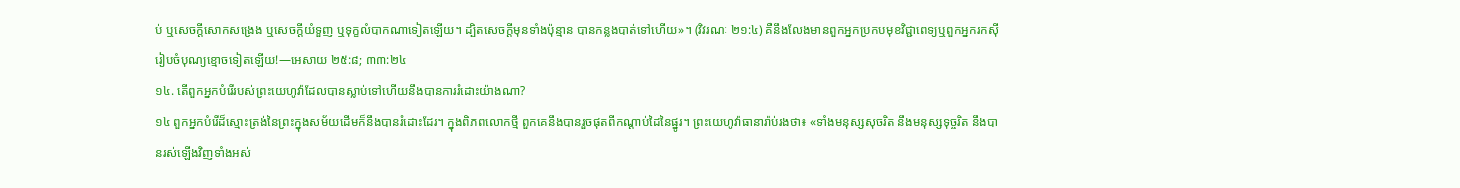ប់ ឬសេចក្ដីសោកសង្រេង ឬសេចក្ដីយំទួញ ឬទុក្ខលំបាកណាទៀតឡើយ។ ដ្បិតសេចក្ដីមុនទាំងប៉ុន្មាន បានកន្លងបាត់ទៅហើយ»។ (វិវរណៈ ២១:៤) គឺនឹងលែងមានពួកអ្នកប្រកបមុខវិជ្ជាពេទ្យឬពួកអ្នករកស៊ីរៀបចំបុណ្យខ្មោចទៀតឡើយ!—អេសាយ ២៥:៨; ៣៣:២៤
១៤. តើពួកអ្នកបំរើរបស់ព្រះយេហូវ៉ាដែលបានស្លាប់ទៅហើយនឹងបានការរំដោះយ៉ាងណា?
១៤ ពួកអ្នកបំរើដ៏ស្មោះត្រង់នៃព្រះក្នុងសម័យដើមក៏នឹងបានរំដោះដែរ។ ក្នុងពិភពលោកថ្មី ពួកគេនឹងបានរួចផុតពីកណ្ដាប់ដៃនៃផ្នូរ។ ព្រះយេហូវ៉ាធានារ៉ាប់រងថា៖ «ទាំងមនុស្សសុចរិត នឹងមនុស្សទុច្ចរិត នឹងបានរស់ឡើងវិញទាំងអស់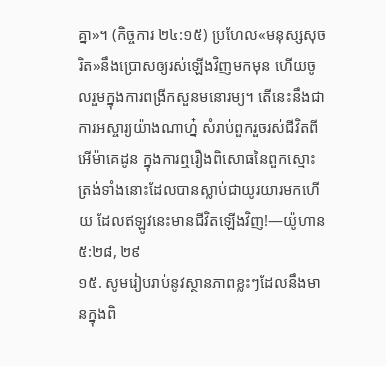គ្នា»។ (កិច្ចការ ២៤:១៥) ប្រហែល«មនុស្សសុចរិត»នឹងប្រោសឲ្យរស់ឡើងវិញមកមុន ហើយចូលរួមក្នុងការពង្រីកសួនមនោរម្យ។ តើនេះនឹងជាការអស្ចារ្យយ៉ាងណាហ្ន៎ សំរាប់ពួករួចរស់ជីវិតពីអើម៉ាគេដូន ក្នុងការឮរឿងពិសោធនៃពួកស្មោះត្រង់ទាំងនោះដែលបានស្លាប់ជាយូរយារមកហើយ ដែលឥឡូវនេះមានជីវិតឡើងវិញ!—យ៉ូហាន ៥:២៨, ២៩
១៥. សូមរៀបរាប់នូវស្ថានភាពខ្លះៗដែលនឹងមានក្នុងពិ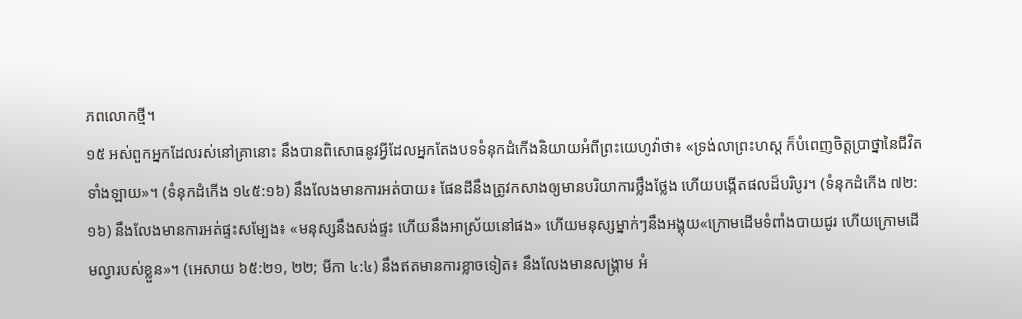ភពលោកថ្មី។
១៥ អស់ពួកអ្នកដែលរស់នៅគ្រានោះ នឹងបានពិសោធនូវអ្វីដែលអ្នកតែងបទទំនុកដំកើងនិយាយអំពីព្រះយេហូវ៉ាថា៖ «ទ្រង់លាព្រះហស្ត ក៏បំពេញចិត្តប្រាថ្នានៃជីវិតទាំងឡាយ»។ (ទំនុកដំកើង ១៤៥:១៦) នឹងលែងមានការអត់បាយ៖ ផែនដីនឹងត្រូវកសាងឲ្យមានបរិយាការថ្លឹងថ្លែង ហើយបង្កើតផលដ៏បរិបូរ។ (ទំនុកដំកើង ៧២:១៦) នឹងលែងមានការអត់ផ្ទះសម្បែង៖ «មនុស្សនឹងសង់ផ្ទះ ហើយនឹងអាស្រ័យនៅផង» ហើយមនុស្សម្នាក់ៗនឹងអង្គុយ«ក្រោមដើមទំពាំងបាយជូរ ហើយក្រោមដើមល្វារបស់ខ្លួន»។ (អេសាយ ៦៥:២១, ២២; មីកា ៤:៤) នឹងឥតមានការខ្លាចទៀត៖ នឹងលែងមានសង្គ្រាម អំ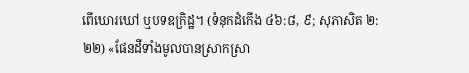ពើឃោរឃៅ ឬបទឧក្រិដ្ឋ។ (ទំនុកដំកើង ៤៦:៨, ៩; សុភាសិត ២:២២) «ផែនដីទាំងមូលបានស្រាកស្រា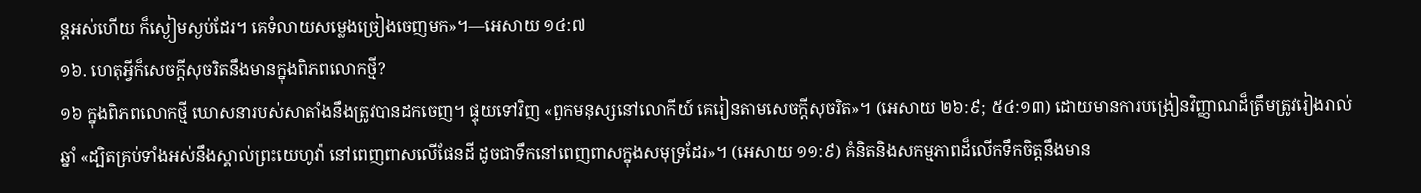ន្តអស់ហើយ ក៏ស្ងៀមស្ងប់ដែរ។ គេទំលាយសម្លេងច្រៀងចេញមក»។—អេសាយ ១៤:៧
១៦. ហេតុអ្វីក៏សេចក្ដីសុចរិតនឹងមានក្នុងពិភពលោកថ្មី?
១៦ ក្នុងពិភពលោកថ្មី ឃោសនារបស់សាតាំងនឹងត្រូវបានដកចេញ។ ផ្ទុយទៅវិញ «ពួកមនុស្សនៅលោកីយ៍ គេរៀនតាមសេចក្ដីសុចរិត»។ (អេសាយ ២៦:៩; ៥៤:១៣) ដោយមានការបង្រៀនវិញ្ញាណដ៏ត្រឹមត្រូវរៀងរាល់ឆ្នាំ «ដ្បិតគ្រប់ទាំងអស់នឹងស្គាល់ព្រះយេហូវ៉ា នៅពេញពាសលើផែនដី ដូចជាទឹកនៅពេញពាសក្នុងសមុទ្រដែរ»។ (អេសាយ ១១:៩) គំនិតនិងសកម្មភាពដ៏លើកទឹកចិត្តនឹងមាន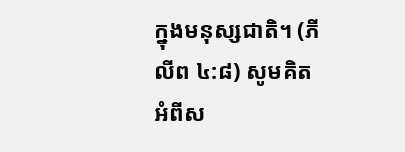ក្នុងមនុស្សជាតិ។ (ភីលីព ៤:៨) សូមគិតអំពីស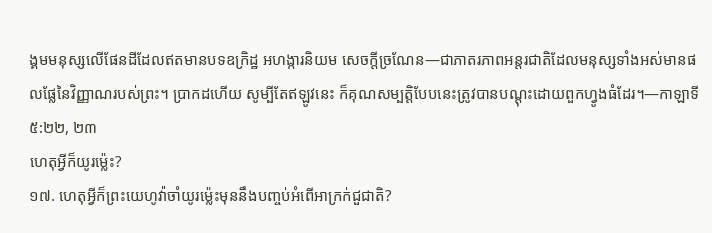ង្គមមនុស្សលើផែនដីដែលឥតមានបទឧក្រិដ្ឋ អហង្ការនិយម សេចក្ដីច្រណែន—ជាភាតរភាពអន្តរជាតិដែលមនុស្សទាំងអស់មានផលផ្លែនៃវិញ្ញាណរបស់ព្រះ។ ប្រាកដហើយ សូម្បីតែឥឡូវនេះ ក៏គុណសម្បត្ដិបែបនេះត្រូវបានបណ្ដុះដោយពួកហ្វូងធំដែរ។—កាឡាទី ៥:២២, ២៣
ហេតុអ្វីក៏យូរម្ល៉េះ?
១៧. ហេតុអ្វីក៏ព្រះយេហូវ៉ាចាំយូរម្ល៉េះមុននឹងបញ្ចប់អំពើអាក្រក់ជួជាតិ?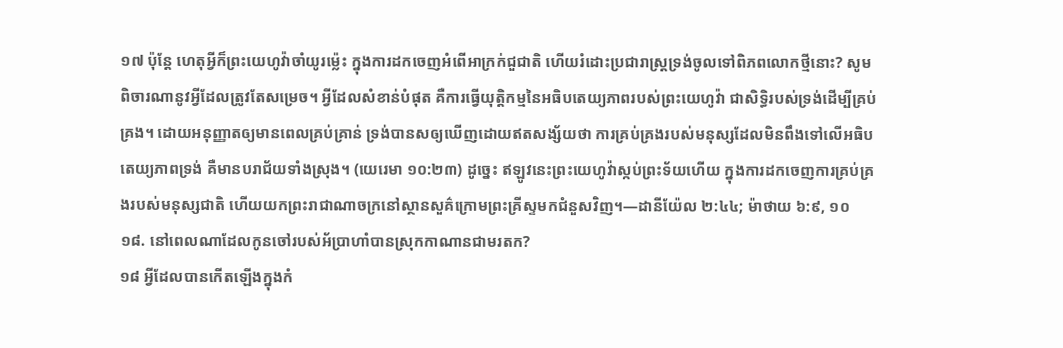១៧ ប៉ុន្តែ ហេតុអ្វីក៏ព្រះយេហូវ៉ាចាំយូរម្ល៉េះ ក្នុងការដកចេញអំពើអាក្រក់ជួជាតិ ហើយរំដោះប្រជារាស្ត្រទ្រង់ចូលទៅពិភពលោកថ្មីនោះ? សូមពិចារណានូវអ្វីដែលត្រូវតែសម្រេច។ អ្វីដែលសំខាន់បំផុត គឺការធ្វើយុត្ដិកម្មនៃអធិបតេយ្យភាពរបស់ព្រះយេហូវ៉ា ជាសិទ្ធិរបស់ទ្រង់ដើម្បីគ្រប់គ្រង។ ដោយអនុញ្ញាតឲ្យមានពេលគ្រប់គ្រាន់ ទ្រង់បានសឲ្យឃើញដោយឥតសង្ស័យថា ការគ្រប់គ្រងរបស់មនុស្សដែលមិនពឹងទៅលើអធិបតេយ្យភាពទ្រង់ គឺមានបរាជ័យទាំងស្រុង។ (យេរេមា ១០:២៣) ដូច្នេះ ឥឡូវនេះព្រះយេហូវ៉ាស្កប់ព្រះទ័យហើយ ក្នុងការដកចេញការគ្រប់គ្រងរបស់មនុស្សជាតិ ហើយយកព្រះរាជាណាចក្រនៅស្ថានសួគ៌ក្រោមព្រះគ្រីស្ទមកជំនួសវិញ។—ដានីយ៉ែល ២:៤៤; ម៉ាថាយ ៦:៩, ១០
១៨. នៅពេលណាដែលកូនចៅរបស់អ័ប្រាហាំបានស្រុកកាណានជាមរតក?
១៨ អ្វីដែលបានកើតឡើងក្នុងកំ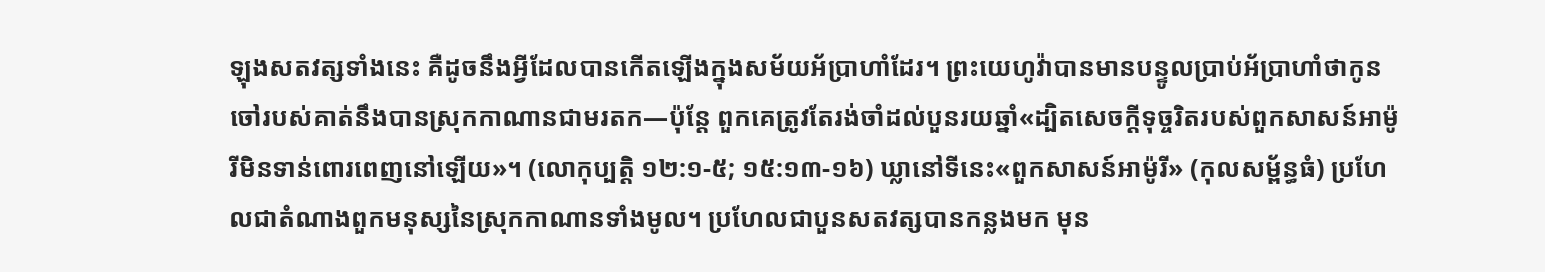ឡុងសតវត្សទាំងនេះ គឺដូចនឹងអ្វីដែលបានកើតឡើងក្នុងសម័យអ័ប្រាហាំដែរ។ ព្រះយេហូវ៉ាបានមានបន្ទូលប្រាប់អ័ប្រាហាំថាកូនចៅរបស់គាត់នឹងបានស្រុកកាណានជាមរតក—ប៉ុន្តែ ពួកគេត្រូវតែរង់ចាំដល់បួនរយឆ្នាំ«ដ្បិតសេចក្ដីទុច្ចរិតរបស់ពួកសាសន៍អាម៉ូរីមិនទាន់ពោរពេញនៅឡើយ»។ (លោកុប្បត្តិ ១២:១-៥; ១៥:១៣-១៦) ឃ្លានៅទីនេះ«ពួកសាសន៍អាម៉ូរី» (កុលសម្ព័ន្ធធំ) ប្រហែលជាតំណាងពួកមនុស្សនៃស្រុកកាណានទាំងមូល។ ប្រហែលជាបួនសតវត្សបានកន្លងមក មុន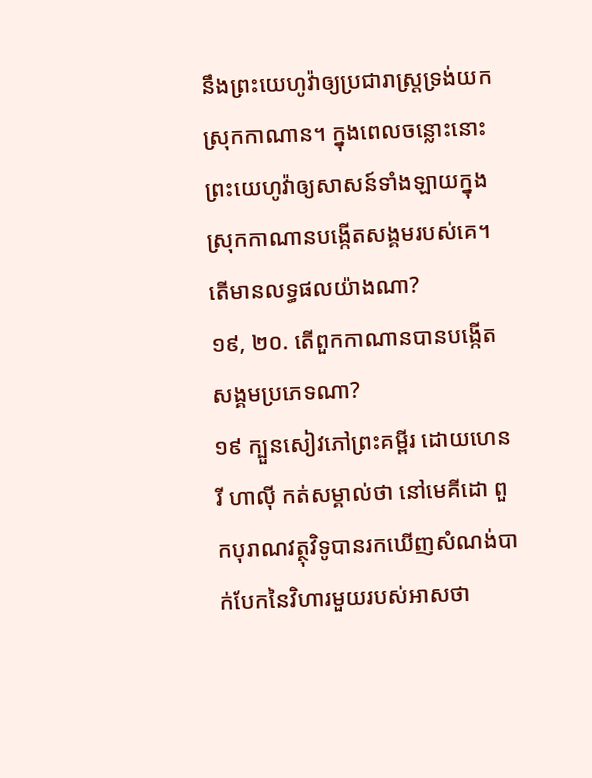នឹងព្រះយេហូវ៉ាឲ្យប្រជារាស្ត្រទ្រង់យកស្រុកកាណាន។ ក្នុងពេលចន្លោះនោះ ព្រះយេហូវ៉ាឲ្យសាសន៍ទាំងឡាយក្នុងស្រុកកាណានបង្កើតសង្គមរបស់គេ។ តើមានលទ្ធផលយ៉ាងណា?
១៩, ២០. តើពួកកាណានបានបង្កើតសង្គមប្រភេទណា?
១៩ ក្បួនសៀវភៅព្រះគម្ពីរ ដោយហេនរី ហាល៉ី កត់សម្គាល់ថា នៅមេគីដោ ពួកបុរាណវត្ថុវិទូបានរកឃើញសំណង់បាក់បែកនៃវិហារមួយរបស់អាសថា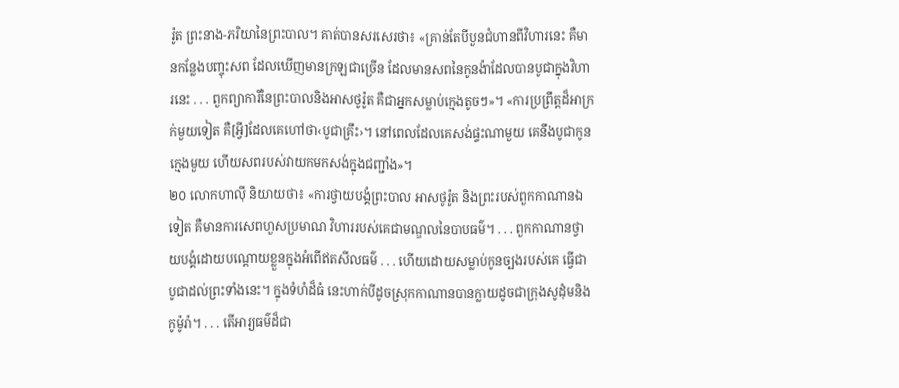រ៉ូត ព្រះនាង-ភរិយានៃព្រះបាល។ គាត់បានសរសេរថា៖ «គ្រាន់តែបីបួនជំហានពីវិហារនេះ គឺមានកន្លែងបញ្ចុះសព ដែលឃើញមានក្រឡជាច្រើន ដែលមានសពនៃកូនង៉ាដែលបានបូជាក្នុងវិហារនេះ . . . ពួកព្យាការីនៃព្រះបាលនិងអាសថូរ៉ូត គឺជាអ្នកសម្លាប់ក្មេងតូចៗ»។ «ការប្រព្រឹត្តដ៏អាក្រក់មួយទៀត គឺ[អ្វី]ដែលគេហៅថា‹បូជាគ្រឹះ›។ នៅពេលដែលគេសង់ផ្ទះណាមួយ គេនឹងបូជាកូនក្មេងមួយ ហើយសពរបស់វាយកមកសង់ក្នុងជញ្ជាំង»។
២០ លោកហាល៉ី និយាយថា៖ «ការថ្វាយបង្គំព្រះបាល អាសថូរ៉ូត និងព្រះរបស់ពួកកាណានឯទៀត គឺមានការសេពហួសប្រមាណ វិហាររបស់គេជាមណ្ឌលនៃបាបធម៌។ . . . ពួកកាណានថ្វាយបង្គំដោយបណ្ដោយខ្លួនក្នុងអំពើឥតសីលធម៌ . . . ហើយដោយសម្លាប់កូនច្បងរបស់គេ ធ្វើជាបូជាដល់ព្រះទាំងនេះ។ ក្នុងទំហំដ៏ធំ នេះហាក់បីដូចស្រុកកាណានបានក្លាយដូចជាក្រុងសូដុំមនិងកូម៉ូរ៉ា។ . . . តើអារ្យធម៌ដ៏ជា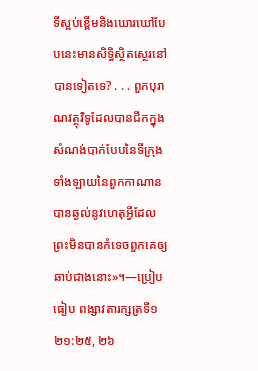ទីស្អប់ខ្ពើមនិងឃោរឃៅបែបនេះមានសិទ្ធិស្ថិតស្ថេរនៅបានទៀតទេ? . . . ពួកបុរាណវត្ថុវិទូដែលបានជីកក្នុងសំណង់បាក់បែបនៃទីក្រុងទាំងឡាយនៃពួកកាណាន បានឆ្ងល់នូវហេតុអ្វីដែលព្រះមិនបានកំទេចពួកគេឲ្យឆាប់ជាងនោះ»។—ប្រៀបធៀប ពង្សាវតារក្សត្រទី១ ២១:២៥, ២៦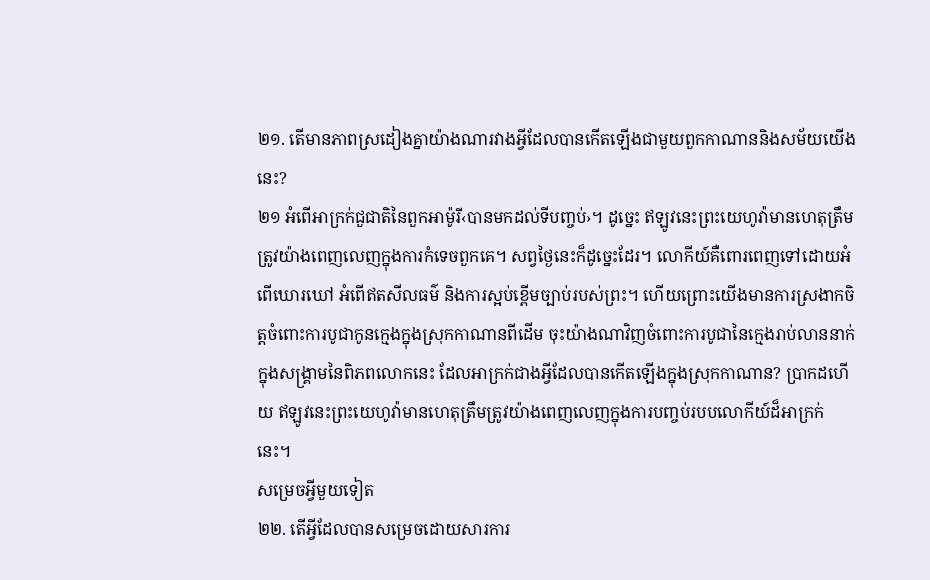២១. តើមានភាពស្រដៀងគ្នាយ៉ាងណារវាងអ្វីដែលបានកើតឡើងជាមួយពួកកាណាននិងសម័យយើងនេះ?
២១ អំពើអាក្រក់ជួជាតិនៃពួកអាម៉ូរី‹បានមកដល់ទីបញ្ចប់›។ ដូច្នេះ ឥឡូវនេះព្រះយេហូវ៉ាមានហេតុត្រឹមត្រូវយ៉ាងពេញលេញក្នុងការកំទេចពួកគេ។ សព្វថ្ងៃនេះក៏ដូច្នេះដែរ។ លោកីយ៍គឺពោរពេញទៅដោយអំពើឃោរឃៅ អំពើឥតសីលធម៌ និងការស្អប់ខ្ពើមច្បាប់របស់ព្រះ។ ហើយព្រោះយើងមានការស្រងាកចិត្តចំពោះការបូជាកូនក្មេងក្នុងស្រុកកាណានពីដើម ចុះយ៉ាងណាវិញចំពោះការបូជានៃក្មេងរាប់លាននាក់ក្នុងសង្គ្រាមនៃពិភពលោកនេះ ដែលអាក្រក់ជាងអ្វីដែលបានកើតឡើងក្នុងស្រុកកាណាន? ប្រាកដហើយ ឥឡូវនេះព្រះយេហូវ៉ាមានហេតុត្រឹមត្រូវយ៉ាងពេញលេញក្នុងការបញ្ចប់របបលោកីយ៍ដ៏អាក្រក់នេះ។
សម្រេចអ្វីមួយទៀត
២២. តើអ្វីដែលបានសម្រេចដោយសារការ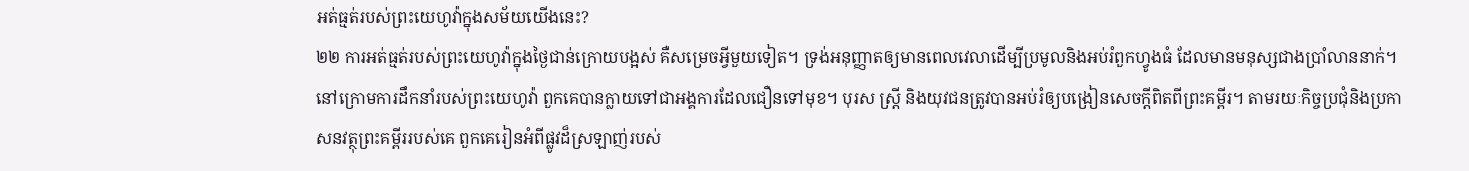អត់ធ្មត់របស់ព្រះយេហូវ៉ាក្នុងសម័យយើងនេះ?
២២ ការអត់ធ្មត់របស់ព្រះយេហូវ៉ាក្នុងថ្ងៃជាន់ក្រោយបង្អស់ គឺសម្រេចអ្វីមួយទៀត។ ទ្រង់អនុញ្ញាតឲ្យមានពេលវេលាដើម្បីប្រមូលនិងអប់រំពួកហ្វូងធំ ដែលមានមនុស្សជាងប្រាំលាននាក់។ នៅក្រោមការដឹកនាំរបស់ព្រះយេហូវ៉ា ពួកគេបានក្លាយទៅជាអង្គការដែលជឿនទៅមុខ។ បុរស ស្ត្រី និងយុវជនត្រូវបានអប់រំឲ្យបង្រៀនសេចក្ដីពិតពីព្រះគម្ពីរ។ តាមរយៈកិច្ចប្រជុំនិងប្រកាសនវត្ថុព្រះគម្ពីររបស់គេ ពួកគេរៀនអំពីផ្លូវដ៏ស្រឡាញ់របស់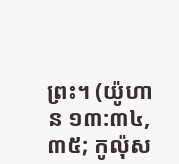ព្រះ។ (យ៉ូហាន ១៣:៣៤, ៣៥; កូល៉ុស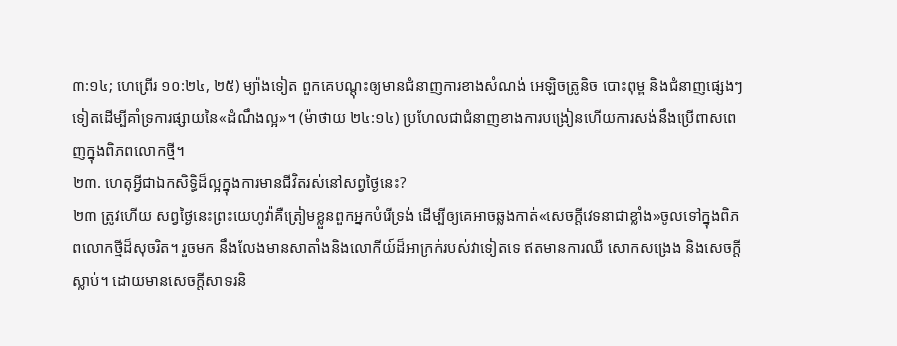៣:១៤; ហេព្រើរ ១០:២៤, ២៥) ម្យ៉ាងទៀត ពួកគេបណ្ដុះឲ្យមានជំនាញការខាងសំណង់ អេឡិចត្រូនិច បោះពុម្ព និងជំនាញផ្សេងៗទៀតដើម្បីគាំទ្រការផ្សាយនៃ«ដំណឹងល្អ»។ (ម៉ាថាយ ២៤:១៤) ប្រហែលជាជំនាញខាងការបង្រៀនហើយការសង់នឹងប្រើពាសពេញក្នុងពិភពលោកថ្មី។
២៣. ហេតុអ្វីជាឯកសិទ្ធិដ៏ល្អក្នុងការមានជីវិតរស់នៅសព្វថ្ងៃនេះ?
២៣ ត្រូវហើយ សព្វថ្ងៃនេះព្រះយេហូវ៉ាគឺត្រៀមខ្លួនពួកអ្នកបំរើទ្រង់ ដើម្បីឲ្យគេអាចឆ្លងកាត់«សេចក្ដីវេទនាជាខ្លាំង»ចូលទៅក្នុងពិភពលោកថ្មីដ៏សុចរិត។ រួចមក នឹងលែងមានសាតាំងនិងលោកីយ៍ដ៏អាក្រក់របស់វាទៀតទេ ឥតមានការឈឺ សោកសង្រេង និងសេចក្ដីស្លាប់។ ដោយមានសេចក្ដីសាទរនិ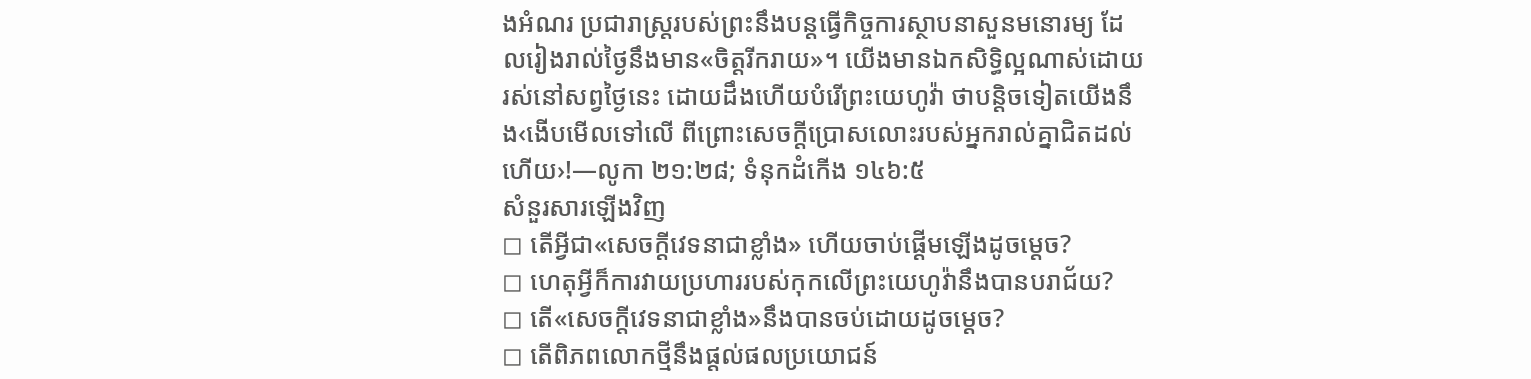ងអំណរ ប្រជារាស្ត្ររបស់ព្រះនឹងបន្តធ្វើកិច្ចការស្ថាបនាសួនមនោរម្យ ដែលរៀងរាល់ថ្ងៃនឹងមាន«ចិត្តរីករាយ»។ យើងមានឯកសិទ្ធិល្អណាស់ដោយរស់នៅសព្វថ្ងៃនេះ ដោយដឹងហើយបំរើព្រះយេហូវ៉ា ថាបន្ដិចទៀតយើងនឹង‹ងើបមើលទៅលើ ពីព្រោះសេចក្ដីប្រោសលោះរបស់អ្នករាល់គ្នាជិតដល់ហើយ›!—លូកា ២១:២៨; ទំនុកដំកើង ១៤៦:៥
សំនួរសារឡើងវិញ
◻ តើអ្វីជា«សេចក្ដីវេទនាជាខ្លាំង» ហើយចាប់ផ្ដើមឡើងដូចម្ដេច?
◻ ហេតុអ្វីក៏ការវាយប្រហាររបស់កុកលើព្រះយេហូវ៉ានឹងបានបរាជ័យ?
◻ តើ«សេចក្ដីវេទនាជាខ្លាំង»នឹងបានចប់ដោយដូចម្ដេច?
◻ តើពិភពលោកថ្មីនឹងផ្ដល់ផលប្រយោជន៍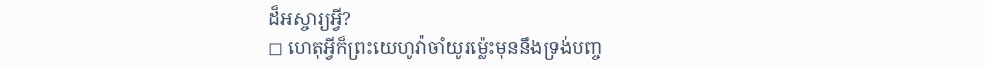ដ៏អស្ចារ្យអ្វី?
◻ ហេតុអ្វីក៏ព្រះយេហូវ៉ាចាំយូរម្ល៉េះមុននឹងទ្រង់បញ្ច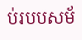ប់របបសម័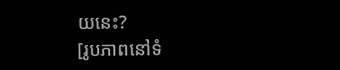យនេះ?
[រូបភាពនៅទំ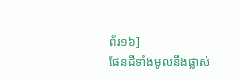ព័រ១៦]
ផែនដីទាំងមូលនឹងផ្លាស់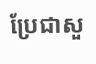ប្រែជាសួ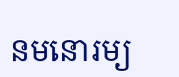នមនោរម្យ